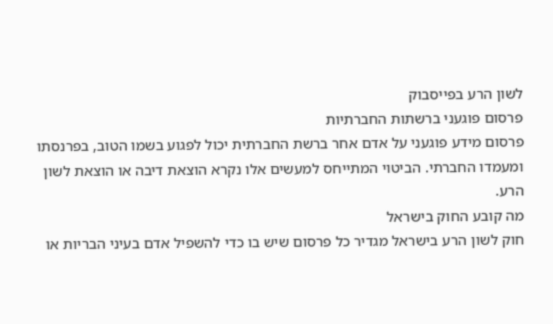לשון הרע בפייסבוק
פרסום פוגעני ברשתות החברתיות
פרסום מידע פוגעני על אדם אחר ברשת החברתית יכול לפגוע בשמו הטוב, בפרנסתו ומעמדו החברתי. הביטוי המתייחס למעשים אלו נקרא הוצאת דיבה או הוצאת לשון הרע.
מה קובע החוק בישראל
חוק לשון הרע בישראל מגדיר כל פרסום שיש בו כדי להשפיל אדם בעיני הבריות או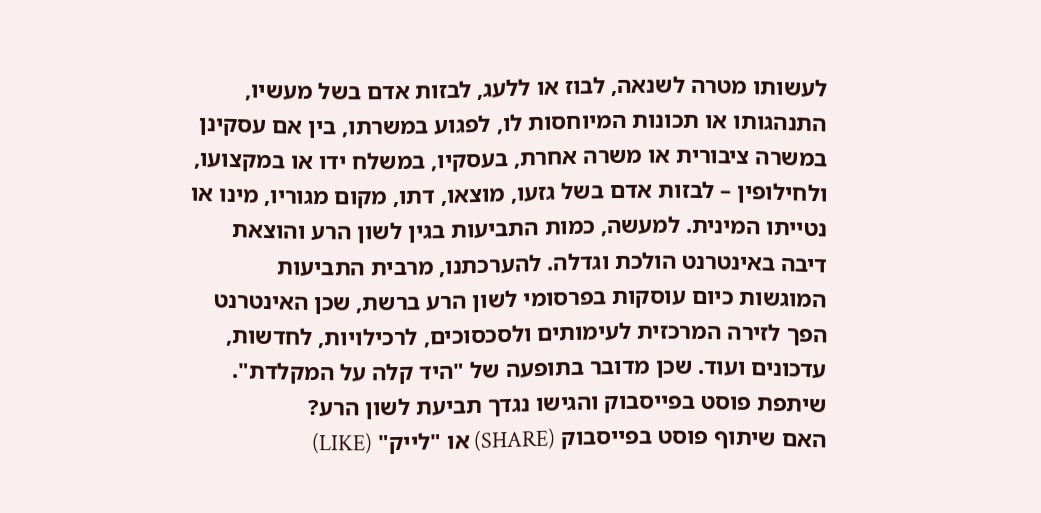לעשותו מטרה לשנאה, לבוז או ללעג, לבזות אדם בשל מעשיו, התנהגותו או תכונות המיוחסות לו, לפגוע במשרתו, בין אם עסקינן במשרה ציבורית או משרה אחרת, בעסקיו, במשלח ידו או במקצועו, ולחילופין – לבזות אדם בשל גזעו, מוצאו, דתו, מקום מגוריו, מינו או נטייתו המינית. למעשה, כמות התביעות בגין לשון הרע והוצאת דיבה באינטרנט הולכת וגדלה. להערכתנו, מרבית התביעות המוגשות כיום עוסקות בפרסומי לשון הרע ברשת, שכן האינטרנט הפך לזירה המרכזית לעימותים ולסכסוכים, לרכילויות, לחדשות, עדכונים ועוד. שכן מדובר בתופעה של "היד קלה על המקלדת".
שיתפת פוסט בפייסבוק והגישו נגדך תביעת לשון הרע?
האם שיתוף פוסט בפייסבוק (SHARE) או "לייק" (LIKE)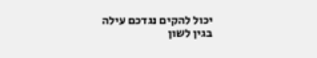יכול להקים נגדכם עילה בגין לשון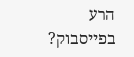הרע בפייסבוק?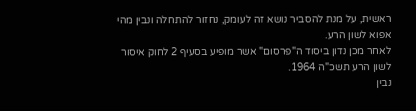ראשית, על מנת להסביר נושא זה לעומק, נחזור להתחלה ונבין מהי אפוא לשון הרע.
לאחר מכן נדון ביסוד ה"פרסום" אשר מופיע בסעיף 2 לחוק איסור לשון הרע תשכ"ה 1964.
נבין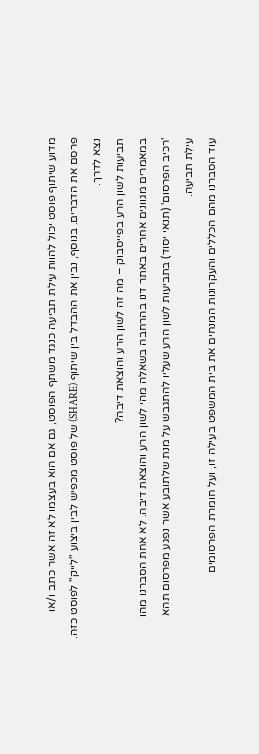מדוע שיתוף פוסט יכול להוות עילת תביעה כנגד משתף הפוסט, גם אם הוא בעצמו לא זה אשר כתב ו/או פרסם את הדברים. בנוסף, נבין את ההבדל בין שיתוף (SHARE) של פוסט מכפיש לבין ביצוע "לייק" לפוסט כזה. נצא לדרך.
תביעות לשון הרע בפייסבוק – מה זה לשון הרע והוצאת דיבה?
במאמרים מגוונים אחרים באתר דנו בהרחבה בשאלה מהי לשון הרע והוצאת דיבה. לא אחת הסברנו מהו 'רכיב הפרסום' (תנאי יסוד) בתביעות לשון הרע שעליו להתגבש על מנת שלתובע אשר נפגע מפרסום תהא עילת תביעה.
עוד הסברנו מהם הכללים והעקרונות המנחים את בית המשפט בעילה זו, ועל חומרת הפרסומים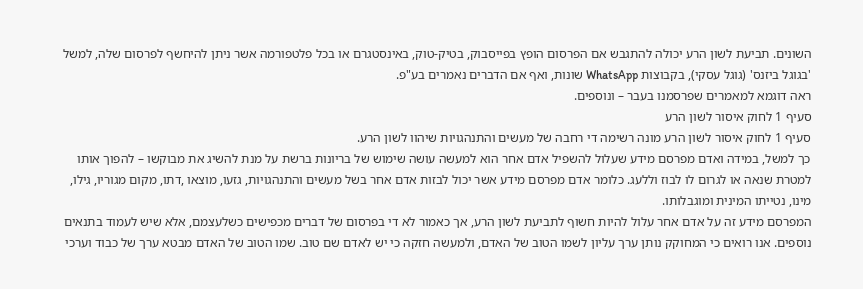השונים. תביעת לשון הרע יכולה להתגבש אם הפרסום הופץ בפייסבוק, בטיק-טוק, באינסטגרם או בכל פלטפורמה אשר ניתן להיחשף לפרסום שלה, למשל 'בגוגל ביזנס' (גוגל עסקי), בקבוצות WhatsApp שונות, ואף אם הדברים נאמרים בע"פ.
ראה דוגמא למאמרים שפרסמנו בעבר – ונוספים.
סעיף 1 לחוק איסור לשון הרע
סעיף 1 לחוק איסור לשון הרע מונה רשימה די רחבה של מעשים והתנהגויות שיהוו לשון הרע.
כך למשל, במידה ואדם מפרסם מידע שעלול להשפיל אדם אחר הוא למעשה עושה שימוש של בריונות ברשת על מנת להשיג את מבוקשו – להפוך אותו למטרת שנאה או לגרום לו לבוז וללעג. כלומר אדם מפרסם מידע אשר יכול לבזות אדם אחר בשל מעשים והתנהגויות, גזעו, מוצאו ,דתו, מקום מגוריו, גילו, מינו, נטייתו המינית ומוגבלותו.
המפרסם מידע זה על אדם אחר עלול להיות חשוף לתביעת לשון הרע, אך כאמור לא די בפרסום של דברים מכפישים כשלעצמם, אלא שיש לעמוד בתנאים נוספים. אנו רואים כי המחוקק נותן ערך עליון לשמו הטוב של האדם, ולמעשה חזקה כי יש לאדם שם טוב. שמו הטוב של האדם מבטא ערך של כבוד וערכי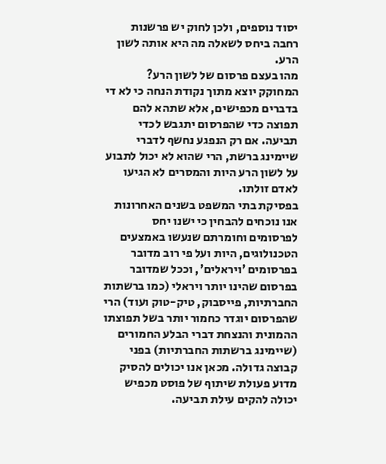יסוד נוספים, ולכן לחוק יש פרשנות רחבה ביחס לשאלה מה היא אותה לשון הרע.
מהו בעצם פרסום של לשון הרע?
המחוקק יוצא מתוך נקודת הנחה כי לא די בדברים מכפישים, אלא שתהא להם תפוצה כדי שהפרסום יתגבש לכדי תביעה. אם רק הנפגע נחשף לדברי שיימינג ברשת, הרי שהוא לא יכול לתבוע על לשון הרע היות והמסרים לא הגיעו לאדם זולתו.
בפסיקת בתי המשפט בשנים האחרונות אנו נוכחים להבחין כי ישנו יחס לפרסומים וחומרתם שנעשו באמצעים הטכנולוגים, היות ועל פי רוב מדובר בפרסומים 'ויראלים', וככל שמדובר בפרסום שהינו יותר ויראלי (כמו ברשתות החברתיות, פייסבוק, טיק-טוק ועוד) הרי שהפרסום יוגדר כחמור יותר בשל תפוצתו ההמונית והנצחת דברי הבלע החמורים (שיימינג ברשתות החברתיות) בפני קבוצה גדולה. מכאן אנו יכולים להסיק מדוע פעולת שיתוף של פוסט מכפיש יכולה להקים עילת תביעה.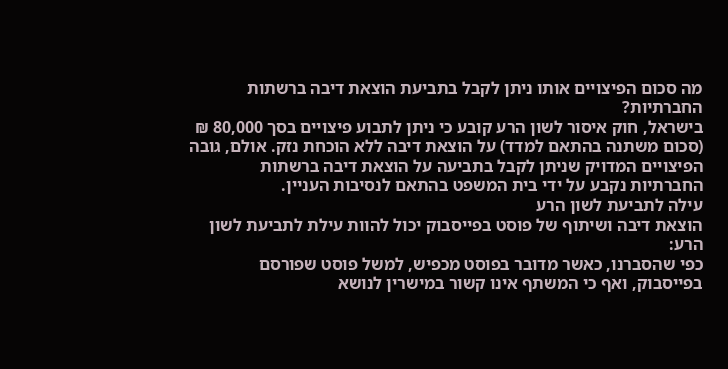מה סכום הפיצויים אותו ניתן לקבל בתביעת הוצאת דיבה ברשתות החברתיות?
בישראל, חוק איסור לשון הרע קובע כי ניתן לתבוע פיצויים בסך 80,000 ₪ (סכום משתנה בהתאם למדד) על הוצאת דיבה ללא הוכחת נזק. אולם, גובה הפיצויים המדויק שניתן לקבל בתביעה על הוצאת דיבה ברשתות החברתיות נקבע על ידי בית המשפט בהתאם לנסיבות העניין.
עילה לתביעת לשון הרע
הוצאת דיבה ושיתוף של פוסט בפייסבוק יכול להוות עילת לתביעת לשון הרע:
כפי שהסברנו, כאשר מדובר בפוסט מכפיש, למשל פוסט שפורסם בפייסבוק, ואף כי המשתף אינו קשור במישרין לנושא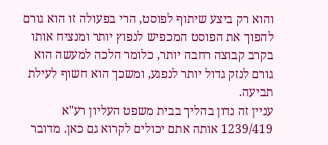והוא רק ביצע שיתוף לפוסט, הרי בפעולה זו הוא גורם להפוך את הפוסט המכפיש לנפוץ יותר ומנציח אותו בקרב קבוצה רחבה יותר, כלומר הלכה למעשה הוא גורם לנזק גדול יותר לנפגע, ומשכך הוא חשוף לעילת תביעה.
עניין זה נדון בהליך בבית משפט העליון רע"א 1239/419 אותה אתם יכולים לקרוא גם כאן. מדובר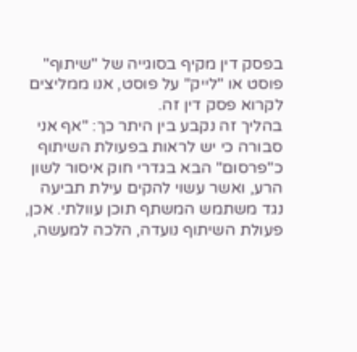בפסק דין מקיף בסוגייה של "שיתוף" פוסט או "לייק" על פוסט, אנו ממליצים לקרוא פסק דין זה.
בהליך זה נקבע בין היתר כך: "אף אני סבורה כי יש לראות בפעולת השיתוף כ"פרסום" הבא בגדרי חוק איסור לשון הרע, ואשר עשוי להקים עילת תביעה נגד משתמש המשתף תוכן עוולתי. אכן, פעולת השיתוף נועדה, הלכה למעשה,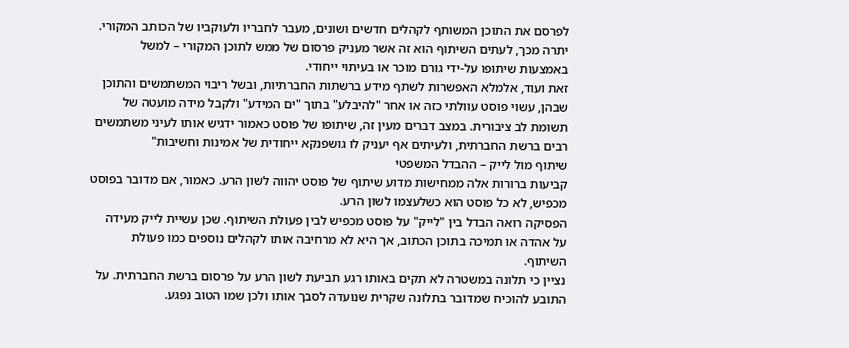לפרסם את התוכן המשותף לקהלים חדשים ושונים, מעבר לחבריו ולעוקביו של הכותב המקורי.
יתרה מכך, לעתים השיתוף הוא זה אשר מעניק פרסום של ממש לתוכן המקורי – למשל באמצעות שיתופו על-ידי גורם מוכר או בעיתוי ייחודי.
זאת ועוד, אלמלא האפשרות לשתף מידע ברשתות החברתיות, ובשל ריבוי המשתמשים והתוכן שבהן, עשוי פוסט עוולתי כזה או אחר "להיבלע" בתוך "ים המידע" ולקבל מידה מועטה של תשומת לב ציבורית. במצב דברים מעין זה, שיתופו של פוסט כאמור ידגיש אותו לעיני משתמשים רבים ברשת החברתית, ולעיתים אף יעניק לו גושפנקא ייחודית של אמינות וחשיבות"
שיתוף מול לייק – ההבדל המשפטי
קביעות ברורות אלה ממחישות מדוע שיתוף של פוסט יהווה לשון הרע. כאמור, אם מדובר בפוסט מכפיש, לא כל פוסט הוא כשלעצמו לשון הרע.
הפסיקה רואה הבדל בין "לייק" על פוסט מכפיש לבין פעולת השיתוף. שכן עשיית לייק מעידה על אהדה או תמיכה בתוכן הכתוב, אך היא לא מרחיבה אותו לקהלים נוספים כמו פעולת השיתוף.
נציין כי תלונה במשטרה לא תקים באותו רגע תביעת לשון הרע על פרסום ברשת החברתית. על התובע להוכיח שמדובר בתלונה שקרית שנועדה לסבך אותו ולכן שמו הטוב נפגע.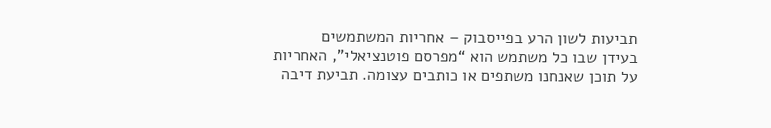תביעות לשון הרע בפייסבוק – אחריות המשתמשים
בעידן שבו כל משתמש הוא “מפרסם פוטנציאלי”, האחריות על תוכן שאנחנו משתפים או כותבים עצומה. תביעת דיבה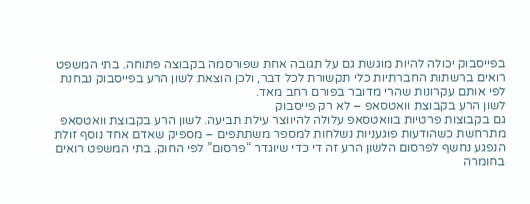בפייסבוק יכולה להיות מוגשת גם על תגובה אחת שפורסמה בקבוצה פתוחה. בתי המשפט רואים ברשתות החברתיות כלי תקשורת לכל דבר, ולכן הוצאת לשון הרע בפייסבוק נבחנת לפי אותם עקרונות שהרי מדובר בפורם רחב מאד.
לשון הרע בקבוצת וואטסאפ – לא רק פייסבוק
גם בקבוצות פרטיות בוואטסאפ עלולה להיווצר עילת תביעה. לשון הרע בקבוצת וואטסאפ מתרחשת כשהודעות פוגעניות נשלחות למספר משתתפים – מספיק שאדם אחד נוסף זולת הנפגע נחשף לפרסום הלשון הרע זה די כדי שיוגדר “פרסום” לפי החוק. בתי המשפט רואים בחומרה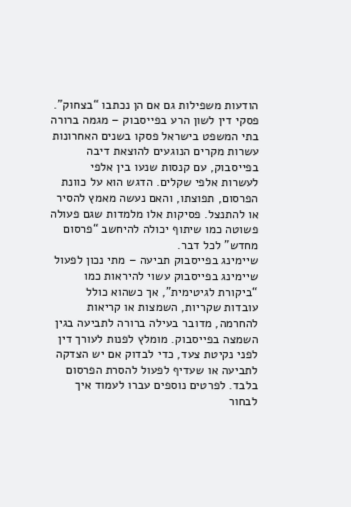הודעות משפילות גם אם הן נכתבו “בצחוק”.
פסקי דין לשון הרע בפייסבוק – מגמה ברורה
בתי המשפט בישראל פסקו בשנים האחרונות עשרות מקרים הנוגעים להוצאת דיבה בפייסבוק, עם קנסות שנעו בין אלפי לעשרות אלפי שקלים. הדגש הוא על כוונת הפרסום, תפוצתו, והאם נעשה מאמץ להסיר או להתנצל. פסיקות אלו מלמדות שגם פעולה פשוטה כמו שיתוף יכולה להיחשב “פרסום מחדש” לכל דבר.
שיימינג בפייסבוק תביעה – מתי נכון לפעול
שיימינג בפייסבוק עשוי להיראות כמו “ביקורת לגיטימית”, אך כשהוא כולל עובדות שקריות, השמצות או קריאות להחרמה, מדובר בעילה ברורה לתביעה בגין השמצה בפייסבוק. מומלץ לפנות לעורך דין לפני נקיטת צעד, כדי לבדוק אם יש הצדקה לתביעה או שעדיף לפעול להסרת הפרסום בלבד. לפרטים נוספים עברו לעמוד איך לבחור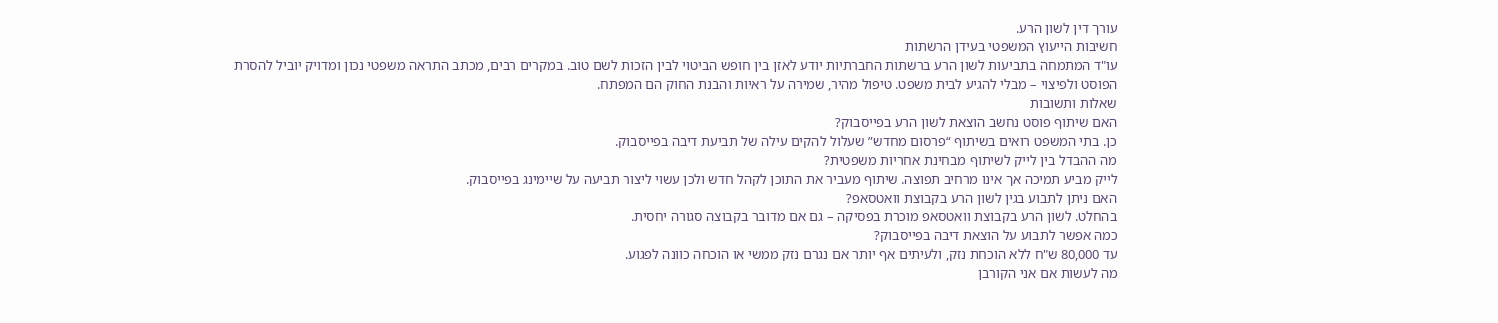עורך דין לשון הרע.
חשיבות הייעוץ המשפטי בעידן הרשתות
עו"ד המתמחה בתביעות לשון הרע ברשתות החברתיות יודע לאזן בין חופש הביטוי לבין הזכות לשם טוב. במקרים רבים, מכתב התראה משפטי נכון ומדויק יוביל להסרת הפוסט ולפיצוי – מבלי להגיע לבית משפט. טיפול מהיר, שמירה על ראיות והבנת החוק הם המפתח.
שאלות ותשובות
האם שיתוף פוסט נחשב הוצאת לשון הרע בפייסבוק?
כן. בתי המשפט רואים בשיתוף “פרסום מחדש” שעלול להקים עילה של תביעת דיבה בפייסבוק.
מה ההבדל בין לייק לשיתוף מבחינת אחריות משפטית?
לייק מביע תמיכה אך אינו מרחיב תפוצה. שיתוף מעביר את התוכן לקהל חדש ולכן עשוי ליצור תביעה על שיימינג בפייסבוק.
האם ניתן לתבוע בגין לשון הרע בקבוצת וואטסאפ?
בהחלט. לשון הרע בקבוצת וואטסאפ מוכרת בפסיקה – גם אם מדובר בקבוצה סגורה יחסית.
כמה אפשר לתבוע על הוצאת דיבה בפייסבוק?
עד 80,000 ש"ח ללא הוכחת נזק, ולעיתים אף יותר אם נגרם נזק ממשי או הוכחה כוונה לפגוע.
מה לעשות אם אני הקורבן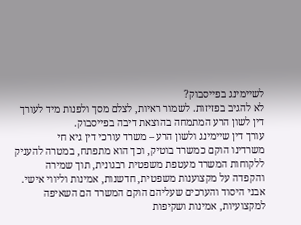לשיימינג בפייסבוק?
לא להגיב בפזיזות. לשמור ראיות, לצלם מסך ולפנות מיד לעורך דין לשון הרע המתמחה בהוצאת דיבה בפייסבוק.
עורך דין שיימינג ולשון הרע – משרד עורכי דין גיא חי
משרדינו הוקם כמשרד בוטיק, וכך הוא מתפתח, במטרה להעניק ללקוחות המשרד מעטפת משפטית רבגונית, תוך שמירה והקפדה על מקצוענות משפטית, חדשנות, אמינות וליווי אישי.
אבני היסוד והערכים שעליהם הוקם המשרד הם השאיפה למקצועיות, אמינות ושקיפות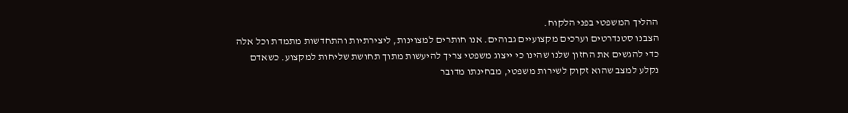ההליך המשפטי בפני הלקוח.
הצבנו סטנדרטים וערכים מקצועיים גבוהים. אנו חותרים למצוינות, ליצירתיות והתחדשות מתמדת וכל אלה כדי להגשים את החזון שלנו שהינו כי ייצוג משפטי צריך להיעשות מתוך תחושת שליחות למקצוע. כשאדם נקלע למצב שהוא זקוק לשירות משפטי, מבחינתו מדובר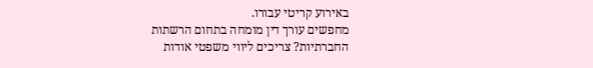באירוע קריטי עבורו.
מחפשים עורך דין מומחה בתחום הרשתות החברתיות? צריכים ליווי משפטי אודות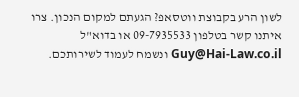לשון הרע בקבוצת ווטסאפ? הגעתם למקום הנכון. צרו איתנו קשר בטלפון 09-7935533 או בדוא"ל Guy@Hai-Law.co.il ונשמח לעמוד לשירותכם.